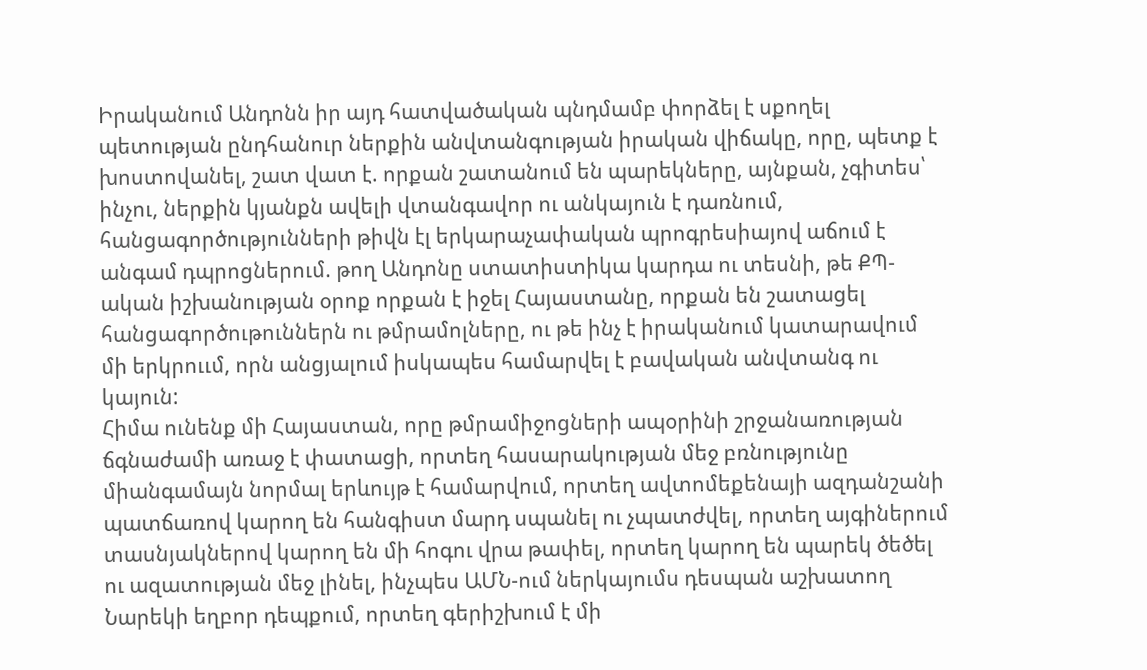Իրականում Անդոնն իր այդ հատվածական պնդմամբ փորձել է սքողել պետության ընդհանուր ներքին անվտանգության իրական վիճակը, որը, պետք է խոստովանել, շատ վատ է. որքան շատանում են պարեկները, այնքան, չգիտես՝ ինչու, ներքին կյանքն ավելի վտանգավոր ու անկայուն է դառնում, հանցագործությունների թիվն էլ երկարաչափական պրոգրեսիայով աճում է անգամ դպրոցներում. թող Անդոնը ստատիստիկա կարդա ու տեսնի, թե ՔՊ-ական իշխանության օրոք որքան է իջել Հայաստանը, որքան են շատացել հանցագործութուններն ու թմրամոլները, ու թե ինչ է իրականում կատարավում մի երկրոււմ, որն անցյալում իսկապես համարվել է բավական անվտանգ ու կայուն:
Հիմա ունենք մի Հայաստան, որը թմրամիջոցների ապօրինի շրջանառության ճգնաժամի առաջ է փատացի, որտեղ հասարակության մեջ բռնությունը միանգամայն նորմալ երևույթ է համարվում, որտեղ ավտոմեքենայի ազդանշանի պատճառով կարող են հանգիստ մարդ սպանել ու չպատժվել, որտեղ այգիներում տասնյակներով կարող են մի հոգու վրա թափել, որտեղ կարող են պարեկ ծեծել ու ազատության մեջ լինել, ինչպես ԱՄՆ-ում ներկայումս դեսպան աշխատող Նարեկի եղբոր դեպքում, որտեղ գերիշխում է մի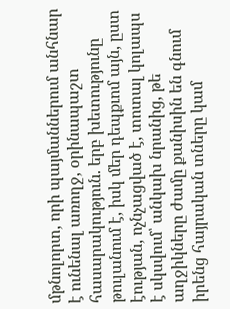մթնոլորտ, որի պայմաններում անհնար է ունենալ առողջ, օրինապաշտ հասարակություն. երբ խետությունը թուլանում է, իսկ մեր դեպքւոմ այն, ըստ էության, ոչնչացված է, տոտալ կոլապս է սկսվում՝ անկախ նրանից, թե աղջիկները ժամը քանիսին են գնում իրենց հայրական տները կամ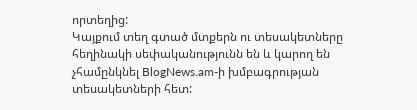որտեղից:
Կայքում տեղ գտած մտքերն ու տեսակետները հեղինակի սեփականությունն են և կարող են չհամընկնել BlogNews.am-ի խմբագրության տեսակետների հետ: